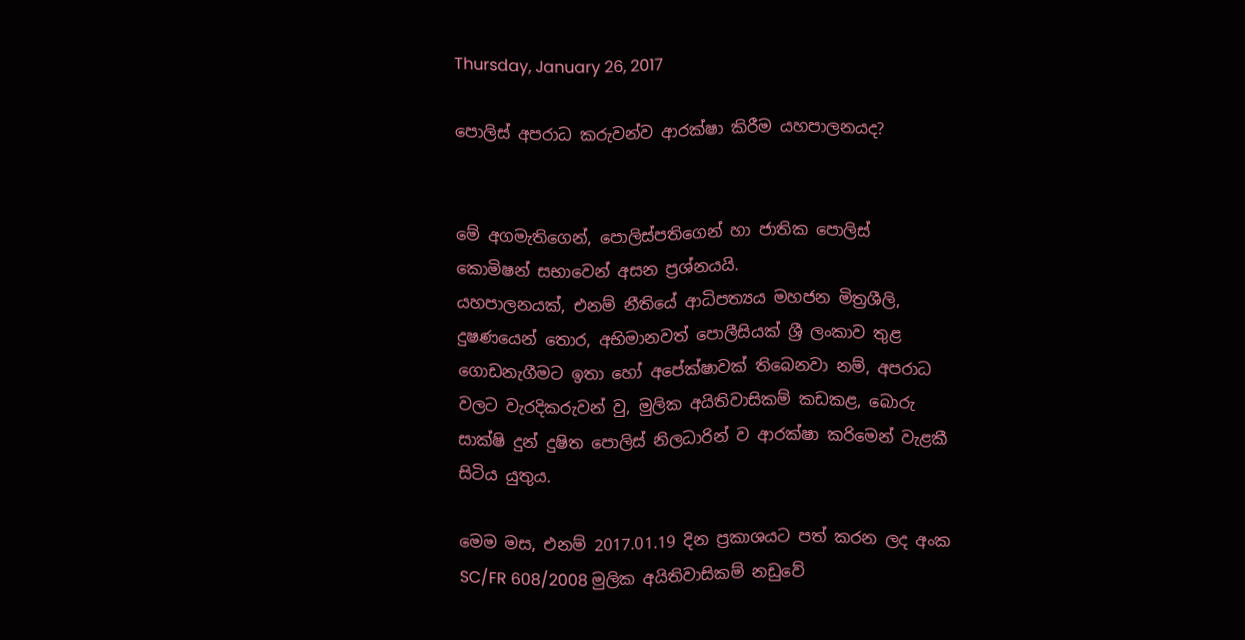Thursday, January 26, 2017

පොලිස් අපරාධ කරුවන්ව ආරක්ෂා කිරීම යහපාලනයද?


මේ අගමැතිගෙන්, පොලිස්පතිගෙන් හා ජාතික පොලිස් කොමිෂන් සභාවෙන් අසන ප්‍රශ්නයයි.
යහපාලනයක්, එනම් නීතියේ ආධිපත්‍යය මහජන මිත්‍රශීලි, දුෂණයෙන් තොර, අභිමානවත් පොලීසියක් ශ්‍රී ලංකාව තුළ ගොඩනැගීමට ඉතා හෝ අපේක්ෂාවක් තිබෙනවා නම්, අපරාධ වලට වැරදිකරුවන් වු, මුලික අයිතිවාසිකම් කඩකළ, බොරු සාක්ෂි දුන් දුෂිත පොලිස් නිලධාරින් ව ආරක්ෂා කරිමෙන් වැළකී සිටිය යුතුය.

මෙම මස, එනම් 2017.01.19 දින ප්‍රකාශයට පත් කරන ලද අංක SC/FR 608/2008 මුලික අයිතිවාසිකම් නඩුවේ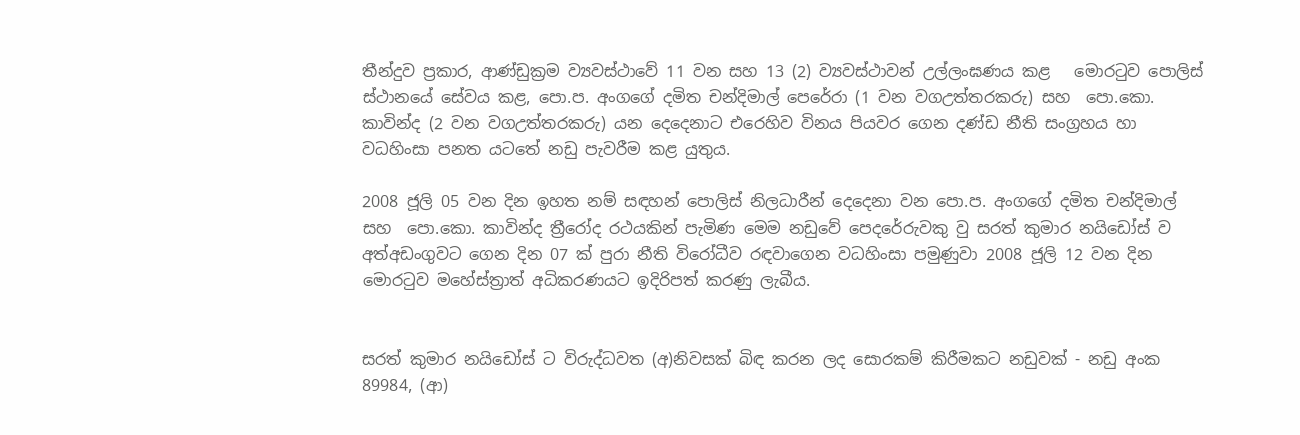තීන්දුව ප්‍රකාර, ආණ්ඩුක්‍රම ව්‍යවස්ථාවේ 11 වන සහ 13 (2) ව්‍යවස්ථාවන් උල්ලංඝණය කළ   මොරටුව පොලිස් ස්ථානයේ සේවය කළ, පො.ප. අංගගේ දමිත චන්දිමාල් පෙරේරා (1 වන වගඋත්තරකරු) සහ  පො.කො. කාවින්ද (2 වන වගඋත්තරකරු) යන දෙදෙනාට එරෙහිව විනය පියවර ගෙන දණ්ඩ නීති සංග්‍රහය හා වධහිංසා පනත යටතේ නඩු පැවරීම කළ යුතුය.

2008 ජූලි 05 වන දින ඉහත නම් සඳහන් පොලිස් නිලධාරීන් දෙදෙනා වන පො.ප. අංගගේ දමිත චන්දිමාල් සහ  පො.කො. කාවින්ද ත්‍රීරෝද රථයකින් පැමිණ මෙම නඩුවේ පෙදරේරුවකු වු සරත් කුමාර නයිඩෝස් ව අත්අඩංගුවට ගෙන දින 07 ක් පුරා නීති විරෝධීව රඳවාගෙන වධහිංසා පමුණුවා 2008 ජූලි 12 වන දින මොරටුව මහේස්ත්‍රාත් අධිකරණයට ඉදිරිපත් කරණු ලැබීය.


සරත් කුමාර නයිඩෝස් ට විරුද්ධවත (අ)නිවසක් බිඳ කරන ලද සොරකම් කිරීමකට නඩුවක් - නඩු අංක 89984, (ආ)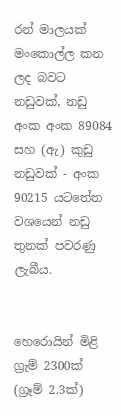රන් මාලයක් මංකොල්ල කන ලද බවට නඩුවක්, නඩු අංක අංක 89084 සහ (ඇ) කුඩු නඩුවක් - අංක 90215 යටතේත වශයෙන් නඩු තුනක් පවරණු ලැබීය.


හෙරොයින් මිළි ග්‍රැම් 2300ක් (ග්‍රෑම් 2.3ක්)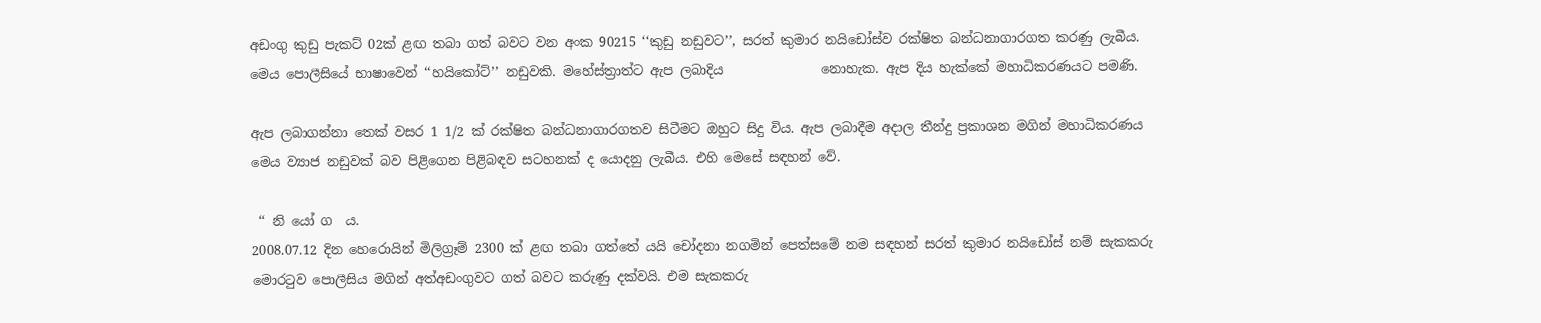අඩංගු කුඩු පැකට් 02ක් ළඟ තබා ගත් බවට වන අංක 90215 ‘‘කුඩු නඩුවට’’, සරත් කුමාර නයිඩෝස්ව රක්ෂිත බන්ධනාගාරගත කරණු ලැබීය. මෙය පොලීසියේ භාෂාවෙන් ‘‘හයිකෝට්’’ නඩුවකි. මහේස්ත්‍රාත්ට ඇප ලබාදිය               නොහැක. ඇප දිය හැක්කේ මහාධිකරණයට පමණි.

ඇප ලබාගන්නා තෙක් වසර 1 1/2 ක් රක්ෂිත බන්ධනාගාරගතව සිටීමට ඔහුට සිදු විය. ඇප ලබාදීම අදාල තීන්දු ප්‍රකාශන මගින් මහාධිකරණය මෙය ව්‍යාජ නඩුවක් බව පිළිගෙන පිළිබඳව සටහනක් ද යොදනු ලැබීය. එහි මෙසේ සඳහන් වේ.

 ‘‘ නි යෝ ග  ය.
2008.07.12 දින හෙරොයින් මිලිග්‍රෑම් 2300 ක් ළඟ තබා ගත්තේ යයි චෝදනා නගමින් පෙත්සමේ නම සඳහන් සරත් කුමාර නයිඩෝස් නම් සැකකරු මොරටුව පොලීසිය මගින් අත්අඩංගුවට ගත් බවට කරුණු දක්වයි. එම සැකකරු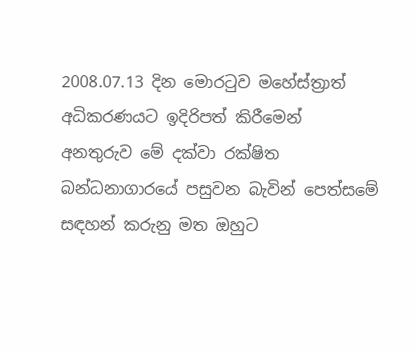2008.07.13 දින මොරටුව මහේස්ත්‍රාත් අධිකරණයට ඉදිරිපත් කිරීමෙන් අනතුරුව මේ දක්වා රක්ෂිත බන්ධනාගාරයේ පසුවන බැවින් පෙත්සමේ සඳහන් කරුනු මත ඔහුට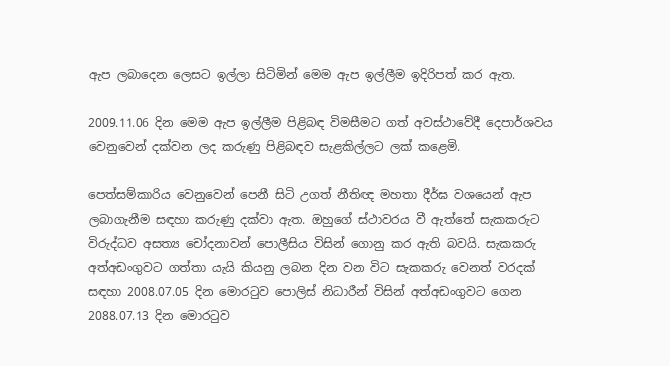ඇප ලබාදෙන ලෙසට ඉල්ලා සිටිමින් මෙම ඇප ඉල්ලීම ඉදිරිපත් කර ඇත.

2009.11.06 දින මෙම ඇප ඉල්ලීම පිළිබඳ විමසීමට ගත් අවස්ථාවේදී දෙපාර්ශවය වෙනුවෙන් දක්වන ලද කරුණු පිළිබඳව සැළකිල්ලට ලක් කළෙමි.

පෙත්සම්කාරිය වෙනුවෙන් පෙනී සිටි උගත් නීතිඥ මහතා දීර්ඝ වශයෙන් ඇප ලබාගැනීම සඳහා කරුණු දක්වා ඇත. ඔහුගේ ස්ථාවරය වී ඇත්තේ සැකකරුට විරුද්ධව අසත්‍ය චෝදනාවන් පොලීසිය විසින් ගොනු කර ඇති බවයි. සැකකරු අත්අඩංගුවට ගත්තා යැයි කියනු ලබන දින වන විට සැකකරු වෙනත් වරදක් සඳහා 2008.07.05 දින මොරටුව පොලිස් නිධාරීන් විසින් අත්අඩංගුවට ගෙන 2088.07.13 දින මොරටුව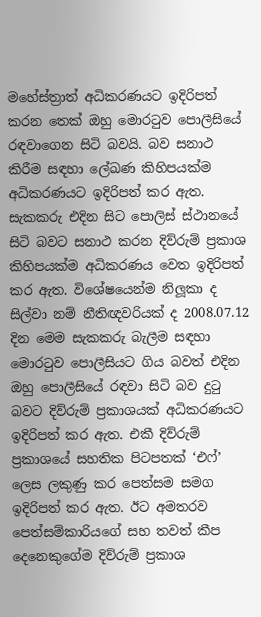මහේස්ත්‍රාත් අධිකරණයට ඉදිරිපත් කරන තෙක් ඔහු මොරටුව පොලීසියේ රඳවාගෙන සිටි බවයි. බව සනාථ කිරීම සඳහා ලේඛණ කිහිපයක්ම අධිකරණයට ඉදිරිපත් කර ඇත. සැකකරු එදින සිට පොලිස් ස්ථානයේ සිටි බවට සනාථ කරන දිව්රුම් ප්‍රකාශ කිහිපයක්ම අධිකරණය වෙත ඉදිරිපත් කර ඇත. විශේෂයෙන්ම නිලූකා ද සිල්වා නම් නීතිඥවරියක් ද 2008.07.12 දින මෙම සැකකරු බැලීම සඳහා මොරටුව පොලීසියට ගිය බවත් එදින ඔහු පොලීසියේ රඳවා සිටි බව දුටු බවට දිව්රුම් ප්‍රකාශයක් අධිකරණයට ඉදිරිපත් කර ඇත. එකී දිව්රුම් ප්‍රකාශයේ සහතික පිටපතක් ‘එෆ්’ ලෙස ලකුණු කර පෙත්සම සමග ඉදිරිපත් කර ඇත. ඊට අමතරව පෙත්සම්කාරියගේ සහ තවත් කීප දෙනෙකුගේම දිව්රුම් ප්‍රකාශ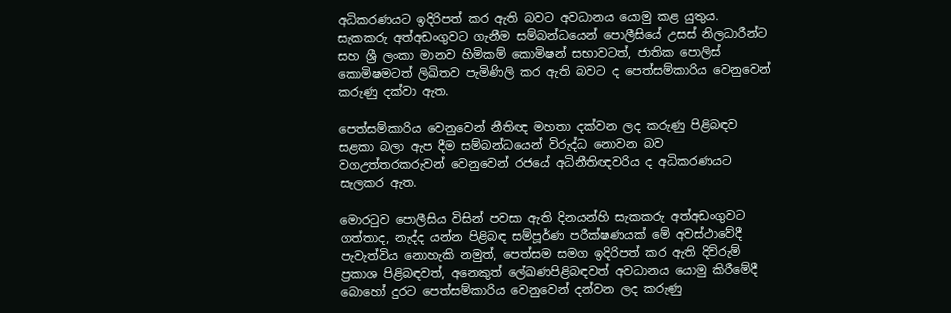අධිකරණයට ඉදිරිපත් කර ඇති බවට අවධානය යොමු කළ යුතුය. සැකකරු අත්අඩංගුවට ගැනීම සම්බන්ධයෙන් පොලීසියේ උසස් නිලධාරීන්ට සහ ශ්‍රී ලංකා මානව හිමිකම් කොමිෂන් සභාවටත්, ජාතික පොලිස් කොමිෂමටත් ලිඛිතව පැමිණිලි කර ඇති බවට ද පෙත්සම්කාරිය වෙනුවෙන් කරුණු දක්වා ඇත.

පෙත්සම්කාරිය වෙනුවෙන් නීතිඥ මහතා දක්වන ලද කරුණු පිළිබඳව සළකා බලා ඇප දීම සම්බන්ධයෙන් විරුද්ධ නොවන බව වගඋත්තරකරුවන් වෙනුවෙන් රජයේ අධිනීතිඥවරිය ද අධිකරණයට සැලකර ඇත.

මොරටුව පොලීසිය විසින් පවසා ඇති දිනයන්හි සැකකරු අත්අඩංගුවට ගත්තාද, නැද්ද යන්න පිළිබඳ සම්පූර්ණ පරීක්ෂණයක් මේ අවස්ථාවේදී පැවැත්විය නොහැකි නමුත්, පෙත්සම සමග ඉදිරිපත් කර ඇති දිව්රුම් ප්‍රකාශ පිළිබඳවත්, අනෙකුත් ලේඛණපිළිබඳවත් අවධානය යොමු කිරීමේදී බොහෝ දුරට පෙත්සම්කාරිය වෙනුවෙන් දන්වන ලද කරුණු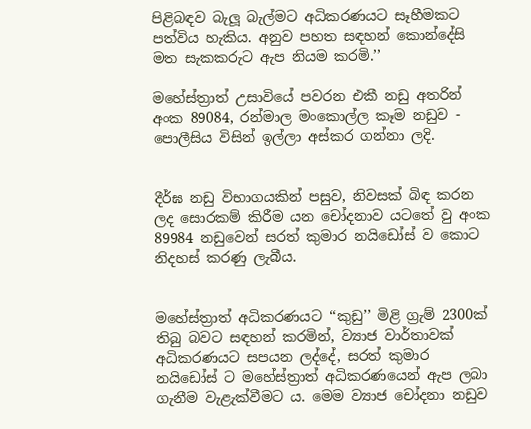පිළිබඳව බැලූ බැල්මට අධිකරණයට සෑහීමකට පත්විය හැකිය. අනුව පහත සඳහන් කොන්දේසි මත සැකකරුට ඇප නියම කරමි.’’

මහේස්ත්‍රාත් උසාවියේ පවරන එකී නඩු අතරින් අංක 89084, රන්මාල මංකොල්ල කෑම නඩුව - පොලීසිය විසින් ඉල්ලා අස්කර ගන්නා ලදි.


දීර්ඝ නඩු විභාගයකින් පසුව, නිවසක් බිඳ කරන ලද සොරකම් කිරීම යන චෝදනාව යටතේ වු අංක 89984 නඩුවෙන් සරත් කුමාර නයිඩෝස් ව කොට නිදහස් කරණු ලැබීය.


මහේස්ත්‍රාත් අධිකරණයට ‘‘කුඩු’’ මිළි ග්‍රැම් 2300ක් තිබු බවට සඳහන් කරමින්, ව්‍යාජ වාර්තාවක් අධිකරණයට සපයන ලද්දේ, සරත් කුමාර නයිඩෝස් ට මහේස්ත්‍රාත් අධිකරණයෙන් ඇප ලබා ගැනීම වැළැක්වීමට ය. මෙම ව්‍යාජ චෝදනා නඩුව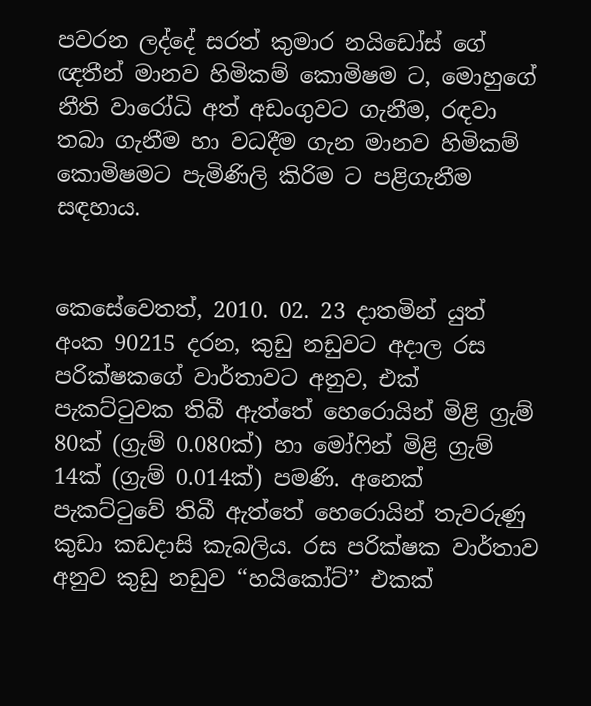පවරන ලද්දේ සරත් කුමාර නයිඩෝස් ගේ ඥතීන් මානව හිමිකම් කොමිෂම ට, මොහුගේ නීති වාරෝධි අත් අඩංගුවට ගැනීම, රඳවා තබා ගැනීම හා වධදීම ගැන මානව හිමිකම් කොමිෂමට පැමිණිලි කිරිම ට පළිගැනීම සඳහාය.


කෙසේවෙතත්, 2010. 02. 23 දාතමින් යුත් අංක 90215 දරන, කුඩු නඩුවට අදාල රස පරික්ෂකගේ වාර්තාවට අනුව, එක් පැකට්ටුවක තිබී ඇත්තේ හෙරොයින් මිළි ග්‍රැම් 80ක් (ග්‍රැම් 0.080ක්) හා මෝෆින් මිළි ග්‍රැම් 14ක් (ග්‍රැම් 0.014ක්) පමණි. අනෙක් පැකට්ටුවේ තිබී ඇත්තේ හෙරොයින් තැවරුණු කුඩා කඩදාසි කැබලිය. රස පරික්ෂක වාර්තාව අනුව කුඩු නඩුව ‘‘හයිකෝට්’’ එකක්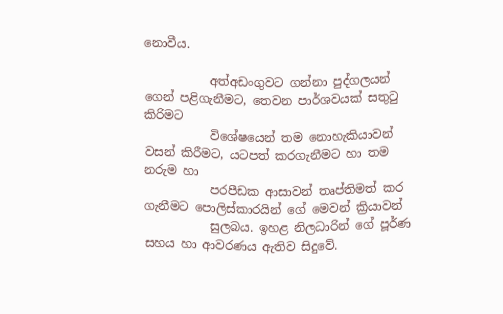නොවීය.

           අත්අඩංගුවට ගන්නා පුද්ගලයන් ගෙන් පළිගැනීමට, තෙවන පාර්ශවයක් සතුටු කිරිමට
           විශේෂයෙන් තම නොහැකියාවන් වසන් කිරීමට, යටපත් කරගැනීමට හා තම නරුම හා
           පරපීඩක ආසාවන් තෘප්තිමත් කර ගැනීමට පොලිස්කාරයින් ගේ මෙවන් ක්‍රියාවන්
           සුලබය. ඉහළ නිලධාරින් ගේ පූර්ණ සහය හා ආවරණය ඇතිව සිදුවේ.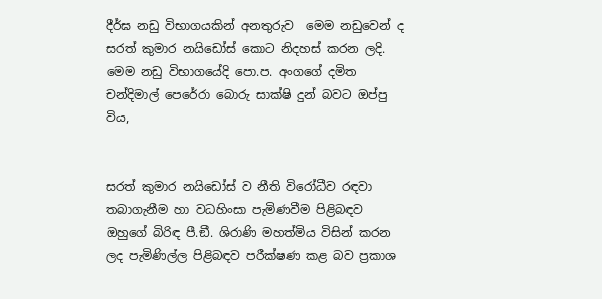දීර්ඝ නඩු විභාගයකින් අනතුරුව  මෙම නඩුවෙන් ද සරත් කුමාර නයිඩෝස් කොට නිදහස් කරන ලදි. මෙම නඩු විභාගයේදි පො.ප. අංගගේ දමිත චන්දිමාල් පෙරේරා බොරු සාක්ෂි දුන් බවට ඔප්පු විය,


සරත් කුමාර නයිඩෝස් ව නීති විරෝධීව රඳවා තබාගැනීම හා වධහිංසා පැමිණවීම පිළිබඳව ඔහුගේ බිරිඳ පී.ඞී. ශිරාණි මහත්මිය විසින් කරන ලද පැමිණිල්ල පිළිබඳව පරීක්ෂණ කළ බව ප්‍රකාශ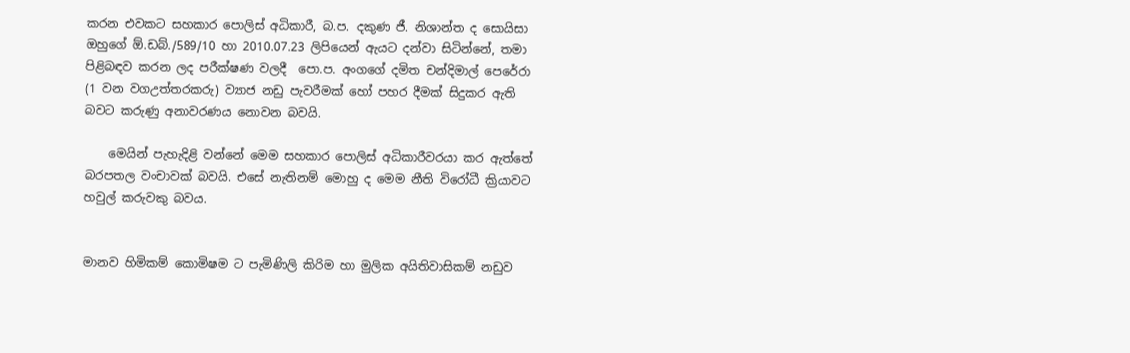කරන එවකට සහකාර පොලිස් අධිකාරී, බ.ප. දකුණ ජී. නිශාන්ත ද සොයිසා ඔහුගේ ඕ.ඩබ්./589/10 හා 2010.07.23 ලිපියෙන් ඇයට දන්වා සිටින්නේ, තමා පිළිබඳව කරන ලද පරීක්ෂණ වලදී  පො.ප. අංගගේ දමිත චන්දිමාල් පෙරේරා (1 වන වගඋත්තරකරු) ව්‍යාජ නඩු පැවරීමක් හෝ පහර දීමක් සිදුකර ඇති බවට කරුණු අනාවරණය නොවන බවයි.

    මෙයින් පැහැදිළි වන්නේ මෙම සහකාර පොලිස් අධිකාරීවරයා කර ඇත්තේ බරපතල වංචාවක් බවයි. එසේ නැතිනම් මොහු ද මෙම නීති විරෝධී ක්‍රියාවට හවුල් කරුවකු බවය.


මානව හිමිකම් කොමිෂම ට පැමිණිලි කිරිම හා මුලික අයිතිවාසිකම් නඩුව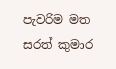පැවරිම මත සරත් කුමාර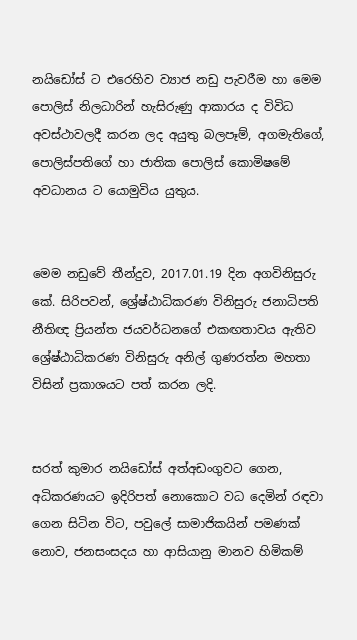නයිඩෝස් ට එරෙහිව ව්‍යාජ නඩු පැවරීම හා මෙම පොලිස් නිලධාරින් හැසිරුණු ආකාරය ද විවිධ අවස්ථාවලදී කරන ලද අයුතු බලපෑම්, අගමැතිගේ, පොලිස්පතිගේ හා ජාතික පොලිස් කොමිෂමේ අවධානය ට යොමුවිය යුතුය.


මෙම නඩුවේ තීන්දුව, 2017.01.19 දින අගවිනිසුරු කේ. සිරිපවන්, ශ්‍රේෂ්ඨාධිකරණ විනිසුරු ජනාධිපති නීතිඥ ප්‍රියන්ත ජයවර්ධනගේ එකඟතාවය ඇතිව ශ්‍රේෂ්ඨාධිකරණ විනිසුරු අනිල් ගුණරත්න මහතා විසින් ප්‍රකාශයට පත් කරන ලදි.


සරත් කුමාර නයිඩෝස් අත්අඩංගුවට ගෙන, අධිකරණයට ඉදිරිපත් නොකොට වධ දෙමින් රඳවා ගෙන සිටින විට, පවුලේ සාමාජිකයින් පමණක් නොව, ජනසංසදය හා ආසියානු මානව හිමිකම්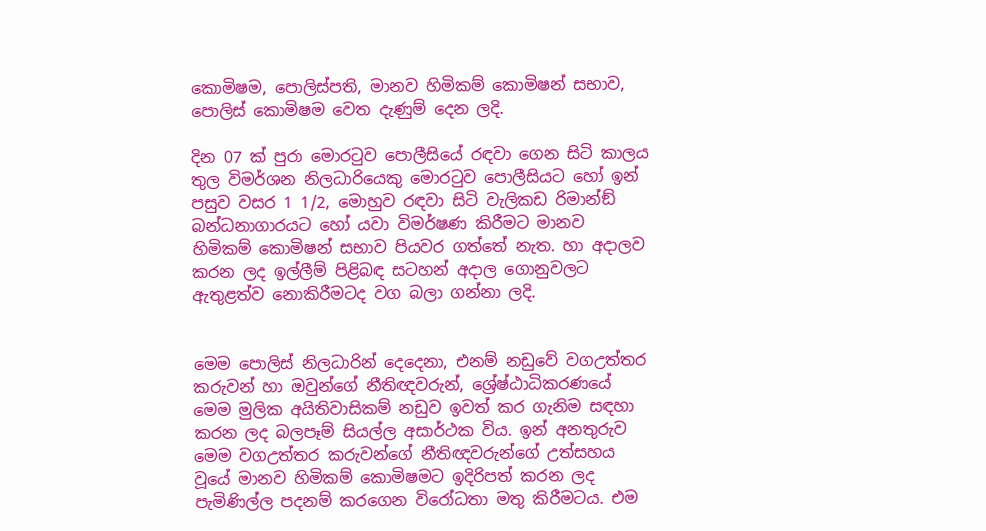කොමිෂම, පොලිස්පති, මානව හිමිකම් කොමිෂන් සභාව, පොලිස් කොමිෂම වෙත දැණුම් දෙන ලදි.

දින 07 ක් පුරා මොරටුව පොලීසියේ රඳවා ගෙන සිටි කාලය තුල විමර්ශන නිලධාරියෙකු මොරටුව පොලීසියට හෝ ඉන් පසුව වසර 1 1/2, මොහුව රඳවා සිටි වැලිකඩ රිමාන්ඞ් බන්ධනාගාරයට හෝ යවා විමර්ෂණ කිරීමට මානව හිමිකම් කොමිෂන් සභාව පියවර ගත්තේ නැත. හා අදාලව කරන ලද ඉල්ලීම් පිළිබඳ සටහන් අදාල ගොනුවලට ඇතුළත්ව නොකිරීමටද වග බලා ගන්නා ලදි.


මෙම පොලිස් නිලධාරින් දෙදෙනා, එනම් නඩුවේ වගඋත්තර කරුවන් හා ඔවුන්ගේ නීතිඥවරුන්, ශ්‍රේෂ්ඨාධිකරණයේ මෙම මුලික අයිතිවාසිකම් නඩුව ඉවත් කර ගැනිම සඳහා කරන ලද බලපෑම් සියල්ල අසාර්ථක විය. ඉන් අනතුරුව මෙම වගඋත්තර කරුවන්ගේ නීතිඥවරුන්ගේ උත්සහය වූයේ මානව හිමිකම් කොමිෂමට ඉදිරිපත් කරන ලද පැමිණිල්ල පදනම් කරගෙන විරෝධතා මතු කිරීමටය. එම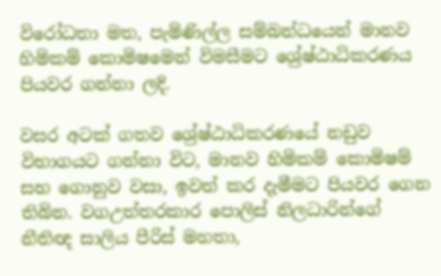විරෝධතා මත, පැමිණිල්ල සම්බන්ධයෙන් මානව හිමිකම් කොමිෂමෙන් විමසීමට ශ්‍රේෂ්ඨාධිකරණය පියවර ගන්නා ලදි.

වසර අටක් ගතව ශ්‍රේෂ්ඨාධිකරණයේ නඩුව විභාගයට ගන්නා විට, මානව හිමිකම් කොමිෂම් සභ ගොනුව වසා, ඉවත් කර දැමීමට පියවර ගෙන තිබින. වගඋත්තරකාර පොලිස් නිලධාරින්ගේ නීතිඥ සාලිය පීරිස් මහතා,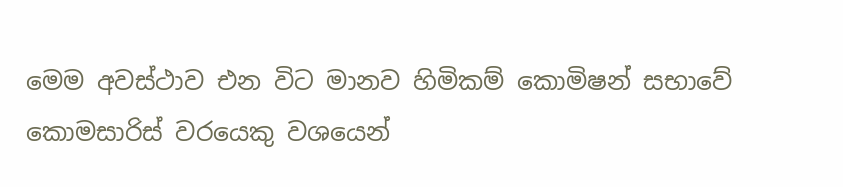මෙම අවස්ථාව එන විට මානව හිමිකම් කොමිෂන් සභාවේ කොමසාරිස් වරයෙකු වශයෙන්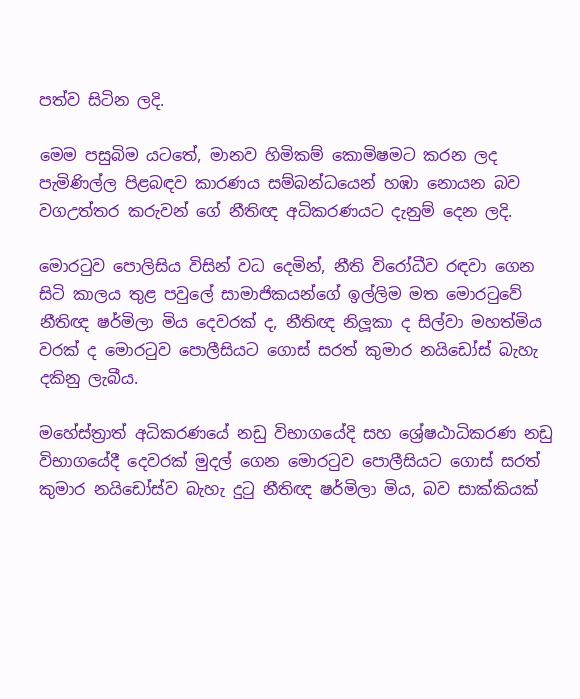පත්ව සිටින ලදි.

මෙම පසුබිම යටතේ, මානව හිමිකම් කොමිෂමට කරන ලද පැමිණිල්ල පිළබඳව කාරණය සම්බන්ධයෙන් හඹා නොයන බව වගඋත්තර කරුවන් ගේ නීතිඥ අධිකරණයට දැනුම් දෙන ලදි.

මොරටුව පොලිසිය විසින් වධ දෙමින්, නීති විරෝධීව රඳවා ගෙන සිටි කාලය තුළ පවුලේ සාමාජිකයන්ගේ ඉල්ලිම මත මොරටුවේ නීතිඥ ෂර්මිලා මිය දෙවරක් ද, නීතිඥ නිලූකා ද සිල්වා මහත්මිය වරක් ද මොරටුව පොලීසියට ගොස් සරත් කුමාර නයිඩෝස් බැහැ දකිනු ලැබීය.

මහේස්ත්‍රාත් අධිකරණයේ නඩු විභාගයේදි සහ ශ්‍රේෂඨාධිකරණ නඩු විභාගයේදී දෙවරක් මුදල් ගෙන මොරටුව පොලීසියට ගොස් සරත් කුමාර නයිඩෝස්ව බැහැ දුටු නීතිඥ ෂර්මිලා මිය, බව සාක්කියක්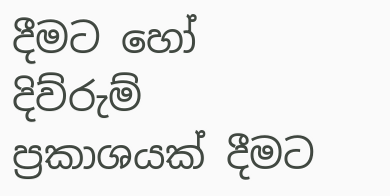දීමට හෝ දිව්රුම් ප්‍රකාශයක් දීමට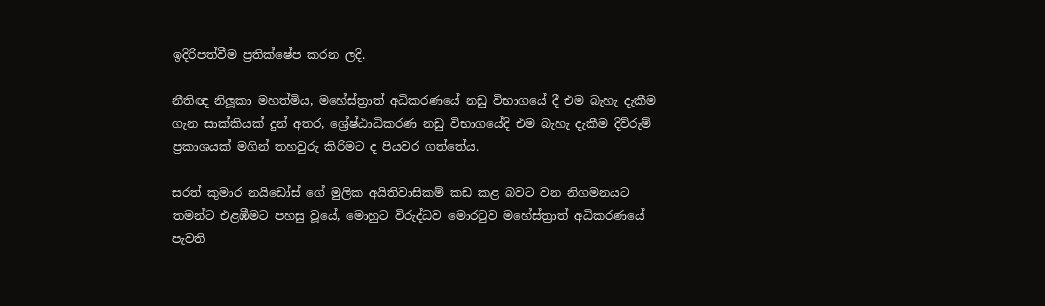ඉදිරිපත්වීම ප්‍රතික්ෂේප කරන ලදි.

නීතිඥ නිලූකා මහත්මිය, මහේස්ත්‍රාත් අධිකරණයේ නඩු විභාගයේ දී එම බැහැ දැකීම ගැන සාක්කියක් දුන් අතර, ශ්‍රේෂ්ඨාධිකරණ නඩු විභාගයේදි එම බැහැ දැකීම දිව්රුම් ප්‍රකාශයක් මගින් තහවුරු කිරිමට ද පියවර ගත්තේය.

සරත් කුමාර නයිඩෝස් ගේ මුලික අයිතිවාසිකම් කඩ කළ බවට වන නිගමනයට තමන්ට එළඹීමට පහසු වූයේ, මොහුට විරුද්ධව මොරටුව මහේස්ත්‍රාත් අධිකරණයේ පැවති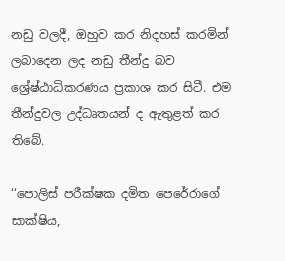නඩු වලදී, ඔහුව කර නිදහස් කරමින් ලබාදෙන ලද නඩු තීන්දු බව ශ්‍රේෂ්ඨාධිකරණය ප්‍රකාශ කර සිටී. එම තීන්දුවල උද්ධෘතයන් ද ඇතුළත් කර තිබේ.

‘‘පොලිස් පරීක්ෂක දමිත පෙරේරාගේ සාක්ෂිය,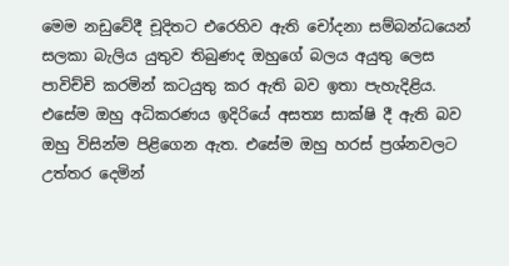මෙම නඩුවේදී චූදිතට එරෙහිව ඇති චෝදනා සම්බන්ධයෙන් සලකා බැලිය යුතුව තිබුණද ඔහුගේ බලය අයුතු ලෙස පාවිච්චි කරමින් කටයුතු කර ඇති බව ඉතා පැහැදිළිය. එසේම ඔහු අධිකරණය ඉදිරියේ අසත්‍ය සාක්ෂි දී ඇති බව ඔහු විසින්ම පිළිගෙන ඇත. එසේම ඔහු හරස් ප්‍රශ්නවලට උත්තර දෙමින්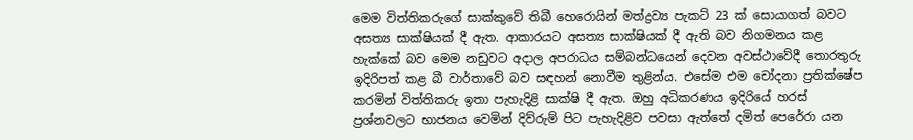මෙම විත්තිකරුගේ සාක්කුවේ තිබී හෙරොයින් මත්ද්‍රව්‍ය පැකට් 23 ක් සොයාගත් බවට අසත්‍ය සාක්ෂියක් දී ඇත. ආකාරයට අසත්‍ය සාක්ෂියක් දී ඇති බව නිගමනය කළ හැක්කේ බව මෙම නඩුවට අදාල අපරාධය සම්බන්ධයෙන් දෙවන අවස්ථාවේදී තොරතුරු ඉදිරිපත් කළ බී වාර්තාවේ බව සඳහන් නොවීම තුළින්ය. එසේම එම චෝදනා ප්‍රතික්ෂේප කරමින් විත්තිකරු ඉතා පැහැදිළි සාක්ෂි දී ඇත. ඔහු අධිකරණය ඉදිරියේ හරස් ප්‍රශ්නවලට භාජනය වෙමින් දිව්රුම් පිට පැහැදිළිව පවසා ඇත්තේ දමිත් පෙරේරා යන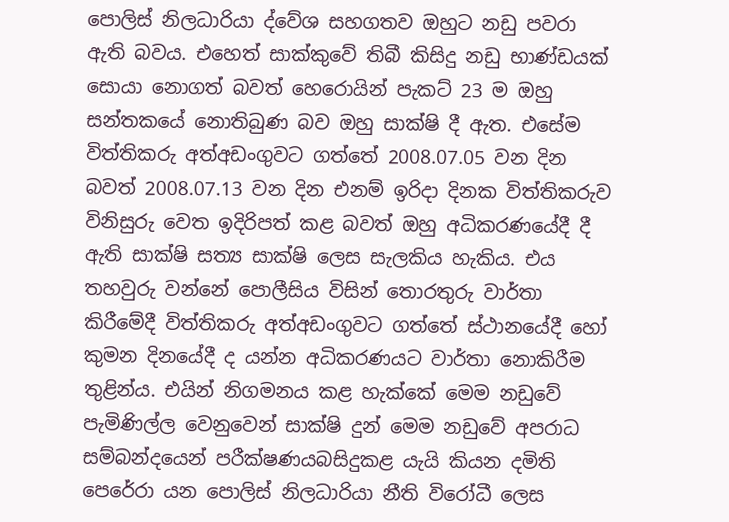පොලිස් නිලධාරියා ද්වේශ සහගතව ඔහුට නඩු පවරා ඇති බවය. එහෙත් සාක්කුවේ තිබී කිසිදු නඩු භාණ්ඩයක් සොයා නොගත් බවත් හෙරොයින් පැකට් 23 ම ඔහු සන්තකයේ නොතිබුණ බව ඔහු සාක්ෂි දී ඇත. එසේම විත්තිකරු අත්අඩංගුවට ගත්තේ 2008.07.05 වන දින බවත් 2008.07.13 වන දින එනම් ඉරිදා දිනක විත්තිකරුව විනිසුරු වෙත ඉදිරිපත් කළ බවත් ඔහු අධිකරණයේදී දී ඇති සාක්ෂි සත්‍ය සාක්ෂි ලෙස සැලකිය හැකිය. එය තහවුරු වන්නේ පොලීසිය විසින් තොරතුරු වාර්තා කිරීමේදී විත්තිකරු අත්අඩංගුවට ගත්තේ ස්ථානයේදී හෝ කුමන දිනයේදී ද යන්න අධිකරණයට වාර්තා නොකිරීම තුළින්ය. එයින් නිගමනය කළ හැක්කේ මෙම නඩුවේ පැමිණිල්ල වෙනුවෙන් සාක්ෂි දුන් මෙම නඩුවේ අපරාධ සම්බන්දයෙන් පරීක්ෂණයබසිදුකළ යැයි කියන දමිති පෙරේරා යන පොලිස් නිලධාරියා නීති විරෝධී ලෙස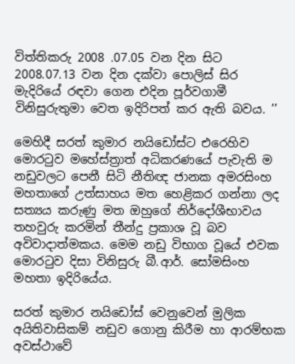විත්තිකරු 2008 .07.05 වන දින සිට 2008.07.13 වන දින දක්වා පොලිස් සිර මැදිරියේ රඳවා ගෙන එදින පූර්වගාමී විනිසුරුතුමා වෙත ඉදිරිපත් කර ඇති බවය. ’’

මෙහිදී සරත් කුමාර නයිඩෝස්ට එරෙහිව මොරටුව මහේස්ත්‍රාත් අධිකරණයේ පැවැති ම නඩුවලට පෙනී සිටි නීතිඥ ජානක අමරසිංහ මහතාගේ උත්සාහය මත හෙළිකර ගන්නා ලද සත්‍යය කරුණු මත ඔහුගේ නිර්දෝශීභාවය තහවුරු කරමින් තීන්දු ප්‍රකාශ වූ බව අවිවාදාත්මකය. මෙම නඩු විභාග වූයේ එවක මොරටුව දිසා විනිසුරු බී.ආර්. සෝමසිංහ මහතා ඉදිරියේය.

සරත් කුමාර නයිඩෝස් වෙනුවෙන් මුලික අයිතිවාසිකම් නඩුව ගොනු කිරීම හා ආරම්භක අවස්ථාවේ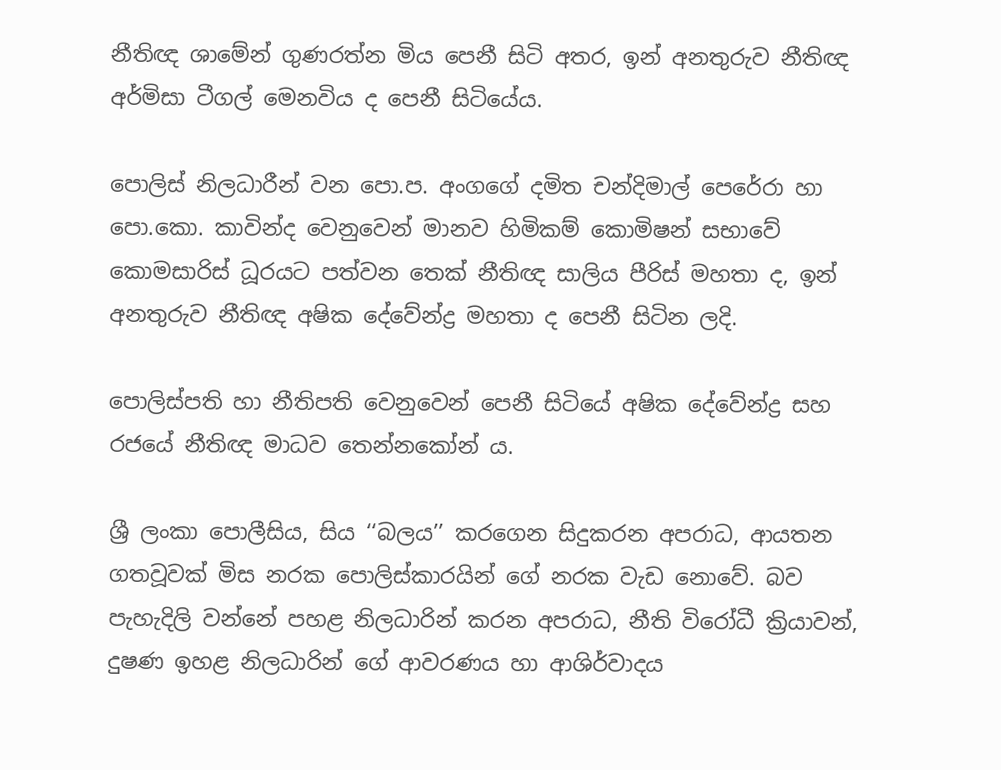නීතිඥ ශාමේන් ගුණරත්න මිය පෙනී සිටි අතර, ඉන් අනතුරුව නීතිඥ අර්මිසා ටීගල් මෙනවිය ද පෙනී සිටියේය.

පොලිස් නිලධාරීන් වන පො.ප. අංගගේ දමිත චන්දිමාල් පෙරේරා හා පො.කො. කාවින්ද වෙනුවෙන් මානව හිමිකම් කොමිෂන් සභාවේ කොමසාරිස් ධූරයට පත්වන තෙක් නීතිඥ සාලිය පීරිස් මහතා ද, ඉන් අනතුරුව නීතිඥ අෂික දේවේන්ද්‍ර මහතා ද පෙනී සිටින ලදි.

පොලිස්පති හා නීතිපති වෙනුවෙන් පෙනී සිටියේ අෂික දේවේන්ද්‍ර සහ රජයේ නීතිඥ මාධව තෙන්නකෝන් ය.

ශ්‍රී ලංකා පොලීසිය, සිය ‘‘බලය’’ කරගෙන සිදුකරන අපරාධ, ආයතන ගතවූවක් මිස නරක පොලිස්කාරයින් ගේ නරක වැඩ නොවේ. බව පැහැදිලි වන්නේ පහළ නිලධාරින් කරන අපරාධ, නීති විරෝධී ක්‍රියාවන්, දුෂණ ඉහළ නිලධාරින් ගේ ආවරණය හා ආශිර්වාදය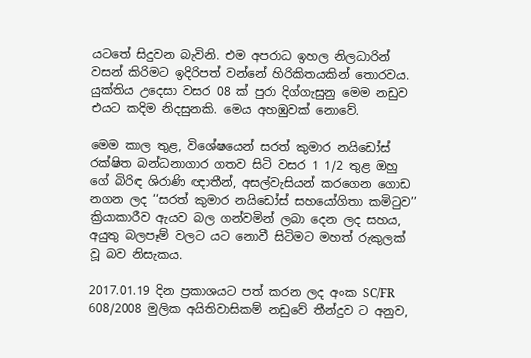යටතේ සිදුවන බැවිනි. එම අපරාධ ඉහල නිලධාරින් වසන් කිරිමට ඉදිරිපත් වන්නේ හිරිකිතයකින් තොරවය. යුක්තිය උදෙසා වසර 08 ක් පුරා දිග්ගැසුනු මෙම නඩුව එයට කදිම නිදසුනකි. මෙය අහඹුවක් නොවේ.

මෙම කාල තුළ, විශේෂයෙන් සරත් කුමාර නයිඩෝස් රක්ෂිත බන්ධනාගාර ගතව සිටි වසර 1 1/2 තුළ ඔහු ගේ බිරිඳ ශිරාණි ඥාතීන්, අසල්වැසියන් කරගෙන ගොඩ නගන ලද ‘‘සරත් කුමාර නයිඩෝස් සහයෝගිතා කමිටුව’’ ක්‍රියාකාරීව ඇයව බල ගන්වමින් ලබා දෙන ලද සහය, අයුතු බලපෑම් වලට යට නොවී සිටිමට මහත් රුකුලක් වූ බව නිසැකය.

2017.01.19 දින ප්‍රකාශයට පත් කරන ලද අංක SC/FR 608/2008 මුලික අයිතිවාසිකම් නඩුවේ තීන්දුව ට අනුව,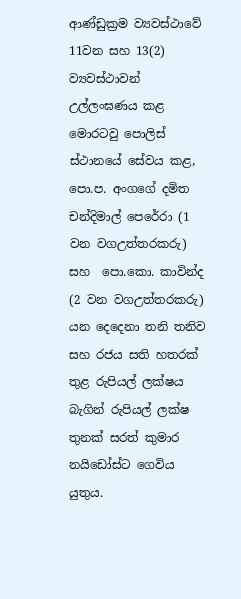ආණ්ඩුක්‍රම ව්‍යවස්ථාවේ 11වන සහ 13(2) ව්‍යවස්ථාවන් උල්ලංඝණය කළ මොරටවු පොලිස් ස්ථානයේ සේවය කළ, පො.ප. අංගගේ දමිත චන්දිමාල් පෙරේරා (1 වන වගඋත්තරකරු) සහ  පො.කො. කාවින්ද (2 වන වගඋත්තරකරු) යන දෙදෙනා තනි තනිව සහ රජය සති හතරක් තුළ රුපියල් ලක්ෂය බැගින් රුපියල් ලක්ෂ තුනක් සරත් කුමාර නයිඩෝස්ට ගෙවිය යුතුය.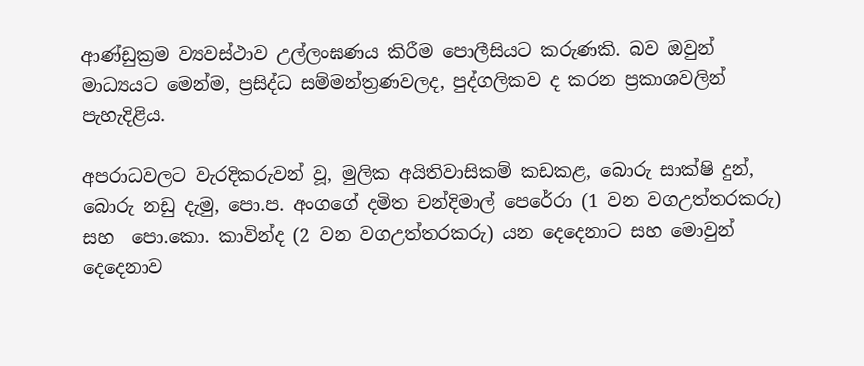ආණ්ඩුක්‍රම ව්‍යවස්ථාව උල්ලංඝණය කිරීම පොලීසියට කරුණකි. බව ඔවුන් මාධ්‍යයට මෙන්ම, ප්‍රසිද්ධ සම්මන්ත්‍රණවලද, පුද්ගලිකව ද කරන ප්‍රකාශවලින් පැහැදිළිය.

අපරාධවලට වැරදිකරුවන් වූ, මුලික අයිතිවාසිකම් කඩකළ, බොරු සාක්ෂි දුන්, බොරු නඩු දැමු, පො.ප. අංගගේ දමිත චන්දිමාල් පෙරේරා (1 වන වගඋත්තරකරු) සහ  පො.කො. කාවින්ද (2 වන වගඋත්තරකරු) යන දෙදෙනාට සහ මොවුන් දෙදෙනාව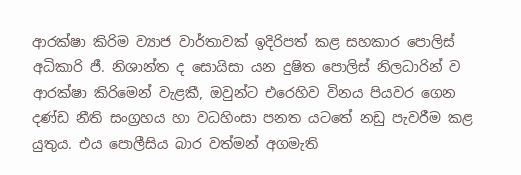ආරක්ෂා කිරිම ව්‍යාජ වාර්තාවක් ඉදිරිපත් කළ සහකාර පොලිස් අධිකාරි ජී. නිශාන්ත ද සොයිසා යන දුෂිත පොලිස් නිලධාරින් ව ආරක්ෂා කිරිමෙන් වැළකී, ඔවුන්ට එරෙහිව විනය පියවර ගෙන දණ්ඩ නීති සංග්‍රහය හා වධහිංසා පනත යටතේ නඩු පැවරීම කළ යුතුය. එය පොලීසිය බාර වත්මන් අගමැති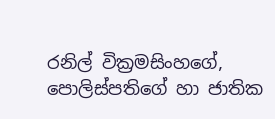රනිල් වික්‍රමසිංහගේ, පොලිස්පතිගේ හා ජාතික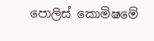පොලිස් කොමිෂමේ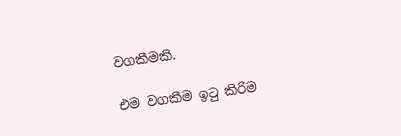වගකීමකි.

එම වගකීම ඉටු කිරිම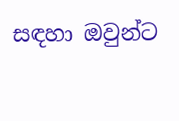සඳහා ඔවුන්ට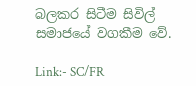බලකර සිටීම සිවිල් සමාජයේ වගකීම වේ.

Link:- SC/FR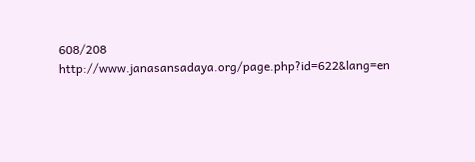608/208
http://www.janasansadaya.org/page.php?id=622&lang=en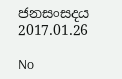ජනසංසදය
2017.01.26

No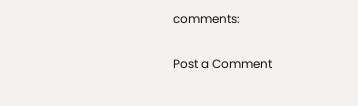comments:

Post a Comment